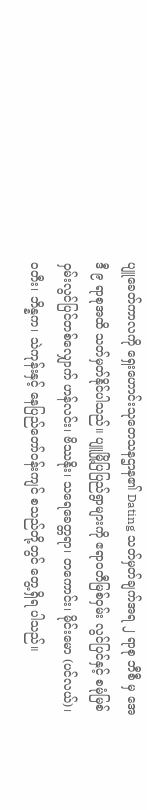ပျူခေတ်ကာလကို ရှေးဟောင်းသုတေသနဌာန၏ Dating သတ်မှတ်ချက်အရ ၂ ရာစု ဘီစီ မှ အေဒီ ၉ ရာစုအထိ သတ်မှတ်နိုင်ပါသည်။ ပျူမြို့ပြပြည်ရွာများကို ဧရာဝတီမြစ်ဝှမ်း လွင်ပြင်နှင့် စမုံမြစ်ဝှမ်းလွင်ပြင်တစ်လျှောက် ဟန်လင်း၊ ဗိဿနိုး၊ သရေခေတ္တရာ၊ တကောင်း၊ မိုင်းမော (ပင်လယ်)၊ ဝတီး၊ ဘိန္နက၊ သဲကုန်းနှင့် နေပြည်တော်ဝန်းကျင် စသည်တို့တွင် တွေ့ရှိရ ပါသည်။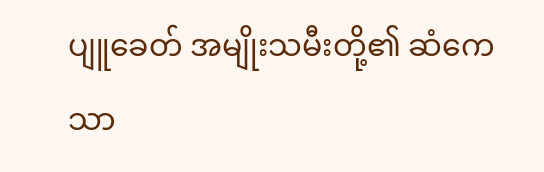ပျူခေတ် အမျိုးသမီးတို့၏ ဆံကေသာ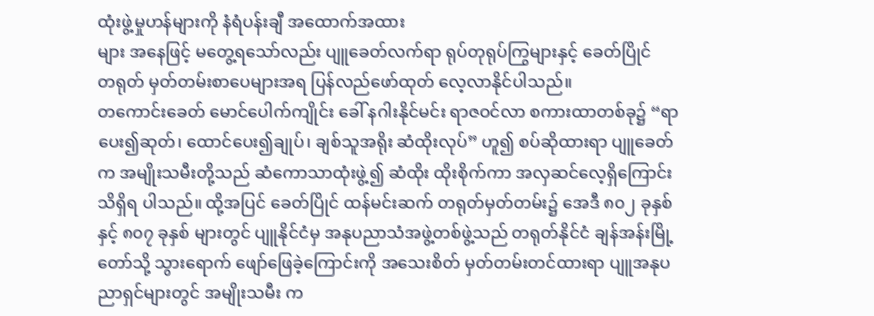ထုံးဖွဲ့မှုဟန်များကို နံရံပန်းချီ အထောက်အထား
များ အနေဖြင့် မတွေ့ရသော်လည်း ပျူခေတ်လက်ရာ ရုပ်တုရုပ်ကြွများနှင့် ခေတ်ပြိုင်
တရုတ် မှတ်တမ်းစာပေများအရ ပြန်လည်ဖော်ထုတ် လေ့လာနိုင်ပါသည်။
တကောင်းခေတ် မောင်ပေါက်ကျိုင်း ခေါ် နဂါးနိုင်မင်း ရာဇဝင်လာ စကားထာတစ်ခု၌ “ရာပေး၍ဆုတ်၊ ထောင်ပေး၍ချုပ်၊ ချစ်သူအရိုး ဆံထိုးလုပ်” ဟူ၍ စပ်ဆိုထားရာ ပျူခေတ်က အမျိုးသမီးတို့သည် ဆံကောသာထုံးဖွဲ့၍ ဆံထိုး ထိုးစိုက်ကာ အလှဆင်လေ့ရှိကြောင်း သိရှိရ ပါသည်။ ထို့အပြင် ခေတ်ပြိုင် ထန်မင်းဆက် တရုတ်မှတ်တမ်း၌ အေဒီ ၈၀၂ ခုနှစ်နှင့် ၈၀၇ ခုနှစ် များတွင် ပျူနိုင်ငံမှ အနုပညာသံအဖွဲ့တစ်ဖွဲ့သည် တရုတ်နိုင်ငံ ချန်အန်းမြို့တော်သို့ သွားရောက် ဖျော်ဖြေခဲ့ကြောင်းကို အသေးစိတ် မှတ်တမ်းတင်ထားရာ ပျူအနုပညာရှင်များတွင် အမျိုးသမီး က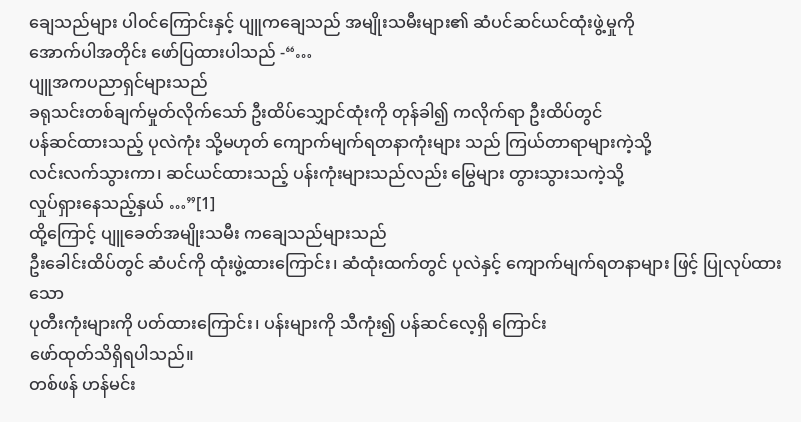ချေသည်များ ပါဝင်ကြောင်းနှင့် ပျူကချေသည် အမျိုးသမီးများ၏ ဆံပင်ဆင်ယင်ထုံးဖွဲ့မှုကို
အောက်ပါအတိုင်း ဖော်ပြထားပါသည် -“…
ပျူအကပညာရှင်များသည်
ခရုသင်းတစ်ချက်မှုတ်လိုက်သော် ဦးထိပ်သျှောင်ထုံးကို တုန်ခါ၍ ကလိုက်ရာ ဦးထိပ်တွင်
ပန်ဆင်ထားသည့် ပုလဲကုံး သို့မဟုတ် ကျောက်မျက်ရတနာကုံးများ သည် ကြယ်တာရာများကဲ့သို့
လင်းလက်သွားကာ၊ ဆင်ယင်ထားသည့် ပန်းကုံးများသည်လည်း မြွေများ တွားသွားသကဲ့သို့
လှုပ်ရှားနေသည့်နှယ် …”[1]
ထို့ကြောင့် ပျူခေတ်အမျိုးသမီး ကချေသည်များသည်
ဦးခေါင်းထိပ်တွင် ဆံပင်ကို ထုံးဖွဲ့ထားကြောင်း၊ ဆံထုံးထက်တွင် ပုလဲနှင့် ကျောက်မျက်ရတနာများ ဖြင့် ပြုလုပ်ထားသော
ပုတီးကုံးများကို ပတ်ထားကြောင်း၊ ပန်းများကို သီကုံး၍ ပန်ဆင်လေ့ရှိ ကြောင်း
ဖော်ထုတ်သိရှိရပါသည်။
တစ်ဖန် ဟန်မင်း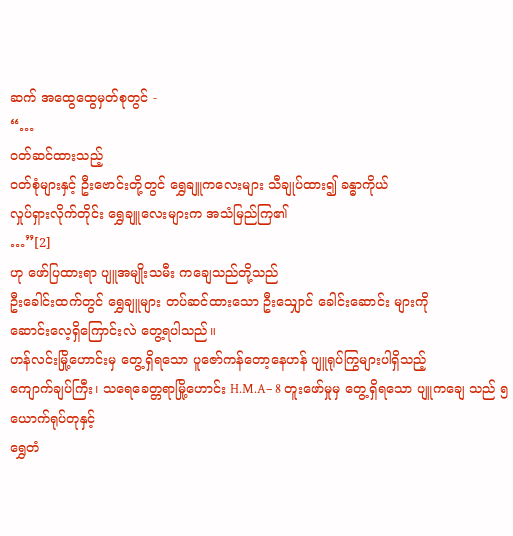ဆက် အထွေထွေမှတ်စုတွင် -
“…
ဝတ်ဆင်ထားသည့်
ဝတ်စုံများနှင့် ဦးဗောင်းတို့တွင် ရွှေချူကလေးများ သီချုပ်ထား၍ ခန္ဓာကိုယ်
လှုပ်ရှားလိုက်တိုင်း ရွှေချူလေးများက အသံမြည်ကြ၏
…”[2]
ဟု ဖော်ပြထားရာ ပျူအမျိုးသမီး ကချေသည်တို့သည်
ဦးခေါင်းထက်တွင် ရွှေချူများ တပ်ဆင်ထားသော ဦးသျှောင် ခေါင်းဆောင်း များကို
ဆောင်းလေ့ရှိကြောင်းလဲ တွေ့ရပါသည်။
ဟန်လင်းမြို့ဟောင်းမှ တွေ့ရှိရသော ပူဇော်ကန်တော့နေဟန် ပျူရုပ်ကြွများပါရှိသည့်
ကျောက်ချပ်ကြီး၊ သရေခေတ္တရာမြို့ဟောင်း H.M.A– 8 တူးဖော်မှုမှ တွေ့ရှိရသော ပျူကချေ သည် ၅ ယောက်ရုပ်တုနှင့်
ရွှေတံ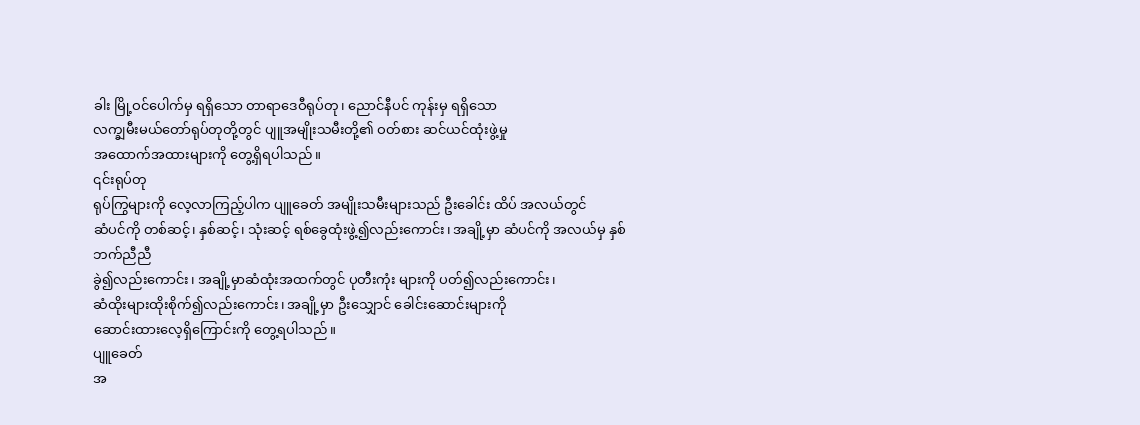ခါး မြို့ဝင်ပေါက်မှ ရရှိသော တာရာဒေဝီရုပ်တု၊ ညောင်နီပင် ကုန်းမှ ရရှိသော
လက္ချမီးမယ်တော်ရုပ်တုတို့တွင် ပျူအမျိုးသမီးတို့၏ ဝတ်စား ဆင်ယင်ထုံးဖွဲ့မှု
အထောက်အထားများကို တွေ့ရှိရပါသည်။
၎င်းရုပ်တု
ရုပ်ကြွများကို လေ့လာကြည့်ပါက ပျူခေတ် အမျိုးသမီးများသည် ဦးခေါင်း ထိပ် အလယ်တွင်
ဆံပင်ကို တစ်ဆင့်၊ နှစ်ဆင့်၊ သုံးဆင့် ရစ်ခွေထုံးဖွဲ့၍လည်းကောင်း၊ အချို့မှာ ဆံပင်ကို အလယ်မှ နှစ်ဘက်ညီညီ
ခွဲ၍လည်းကောင်း၊ အချို့မှာဆံထုံးအထက်တွင် ပုတီးကုံး များကို ပတ်၍လည်းကောင်း၊
ဆံထိုးများထိုးစိုက်၍လည်းကောင်း၊ အချို့မှာ ဦးသျှောင် ခေါင်းဆောင်းများကို
ဆောင်းထားလေ့ရှိကြောင်းကို တွေ့ရပါသည်။
ပျူခေတ်
အ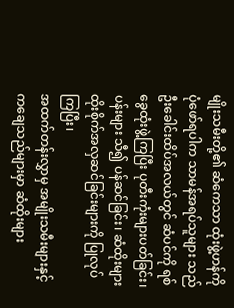မျိုးသမီးတို့၏ ဆံကေသာ ထုံးဖွဲ့ဟန်ကို ပုံဖော်ရပါက သာမန်အရပ်သူများ သည်
ဦးခေါင်းထိပ်အလယ်တွင် ဆံပင်ကို ရစ်ခွေထုံးဖွဲ့ကြပြီး ပုတီးကုံးများပတ်ခြင်း၊
ပန်းများ သီ၍ ပန်ဆင်ခြင်း၊ ဆံထိုးများ ထိုးစိုက်အလှဆင်ခြင်းများကို ပြုလုပ်ကြပြီး၊
အထက်တန်းလွှာမှ အမျိုးသမီးများနှင့် ကချေသည်များမှာ ဆံထိုးများ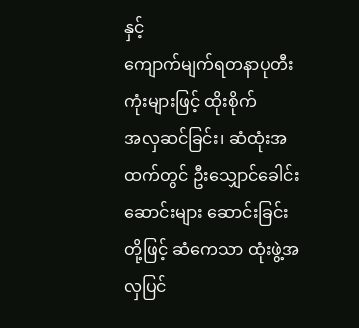နှင့်
ကျောက်မျက်ရတနာပုတီးကုံးများဖြင့် ထိုးစိုက်
အလှဆင်ခြင်း၊ ဆံထုံးအထက်တွင် ဦးသျှောင်ခေါင်းဆောင်းများ ဆောင်းခြင်း
တို့ဖြင့် ဆံကေသာ ထုံးဖွဲ့အလှပြင်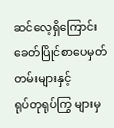ဆင်လေ့ရှိကြောင်း ခေတ်ပြိုင်စာပေမှတ်တမ်းများနှင့်
ရုပ်တုရုပ်ကြွ များမှ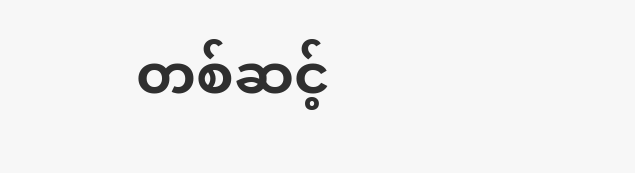တစ်ဆင့်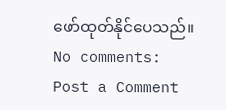ဖော်ထုတ်နိုင်ပေသည်။
No comments:
Post a Comment